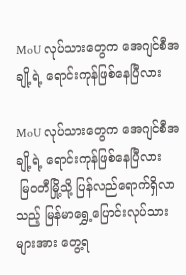MoU လုပ်သားတွေက အေဂျင်စီအချို့ရဲ့ ရောင်းကုန်ဖြစ်နေပြီလား

MoU လုပ်သားတွေက အေဂျင်စီအချို့ရဲ့ ရောင်းကုန်ဖြစ်နေပြီလား
 မြဝတီမြို့သို့ ပြန်လည်ရောက်ရှိလာသည့် မြန်မာရွှေ့ပြောင်းလုပ်သားများအား တွေ့ရ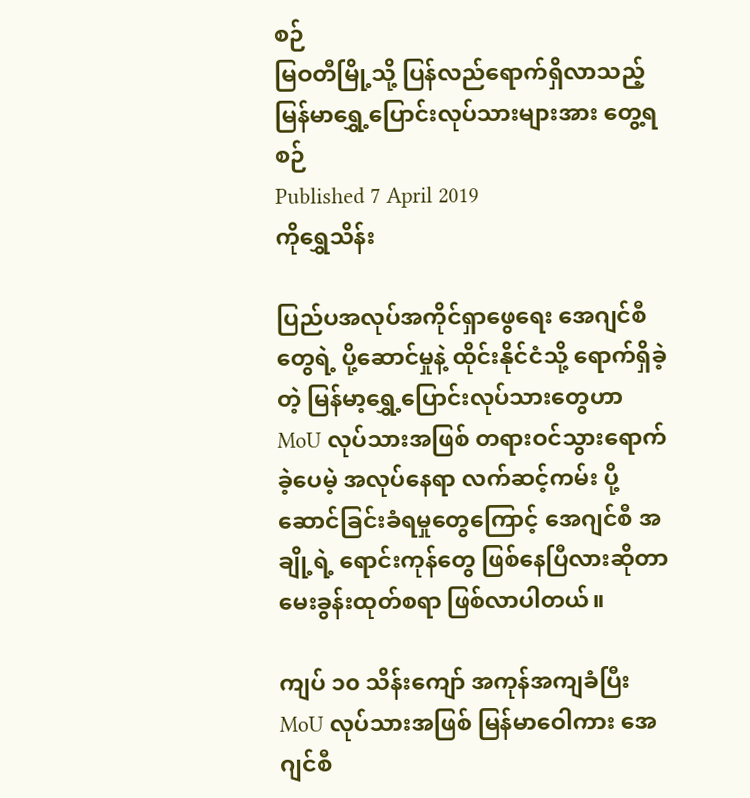စဉ်
မြဝတီမြို့သို့ ပြန်လည်ရောက်ရှိလာသည့် မြန်မာရွှေ့ပြောင်းလုပ်သားများအား တွေ့ရစဉ်
Published 7 April 2019
ကိုရွှေသိန်း

ပြည်ပအလုပ်အကိုင်ရှာဖွေရေး အေဂျင်စီတွေရဲ့ ပို့ဆောင်မှုနဲ့ ထိုင်းနိုင်ငံသို့ ရောက်ရှိခဲ့တဲ့ မြန်မာ့ရွှေ့ပြောင်းလုပ်သားတွေဟာ MoU လုပ်သားအဖြစ် တရားဝင်သွားရောက်ခဲ့ပေမဲ့ အလုပ်နေရာ လက်ဆင့်ကမ်း ပို့ဆောင်ခြင်းခံရမှုတွေကြောင့် အေဂျင်စီ အချို့ရဲ့ ရောင်းကုန်တွေ ဖြစ်နေပြီလားဆိုတာ မေးခွန်းထုတ်စရာ ဖြစ်လာပါတယ်။

ကျပ် ၁၀ သိန်းကျော် အကုန်အကျခံပြီး MoU လုပ်သားအဖြစ် မြန်မာဝေါကား အေဂျင်စီ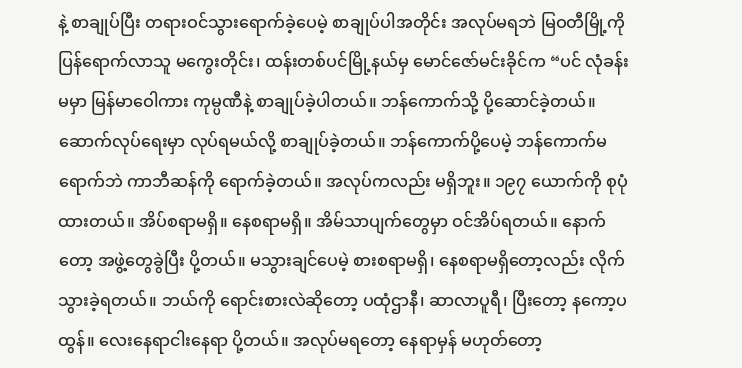နဲ့ စာချုပ်ပြီး တရားဝင်သွားရောက်ခဲ့ပေမဲ့ စာချုပ်ပါအတိုင်း အလုပ်မရဘဲ မြဝတီမြို့ကို ပြန်ရောက်လာသူ မကွေးတိုင်း၊ ထန်းတစ်ပင်မြို့နယ်မှ မောင်ဇော်မင်းခိုင်က “ပင် လုံခန်းမမှာ မြန်မာဝေါကား ကုမ္ပဏီနဲ့ စာချုပ်ခဲ့ပါတယ်။ ဘန်ကောက်သို့ ပို့ဆောင်ခဲ့တယ်။ ဆောက်လုပ်ရေးမှာ လုပ်ရမယ်လို့ စာချုပ်ခဲ့တယ်။ ဘန်ကောက်ပို့ပေမဲ့ ဘန်ကောက်မရောက်ဘဲ ကာဘီဆန်ကို ရောက်ခဲ့တယ်။ အလုပ်ကလည်း မရှိဘူး။ ၁၉၇ ယောက်ကို စုပုံထားတယ်။ အိပ်စရာမရှိ။ နေစရာမရှိ။ အိမ်သာပျက်တွေမှာ ဝင်အိပ်ရတယ်။ နောက်တော့ အဖွဲ့တွေခွဲပြီး ပို့တယ်။ မသွားချင်ပေမဲ့ စားစရာမရှိ၊ နေစရာမရှိတော့လည်း လိုက်သွားခဲ့ရတယ်။ ဘယ်ကို ရောင်းစားလဲဆိုတော့ ပထုံဌာနီ၊ ဆာလာပူရီ၊ ပြီးတော့ နကော့ပထွန်။ လေးနေရာငါးနေရာ ပို့တယ်။ အလုပ်မရတော့ နေရာမှန် မဟုတ်တော့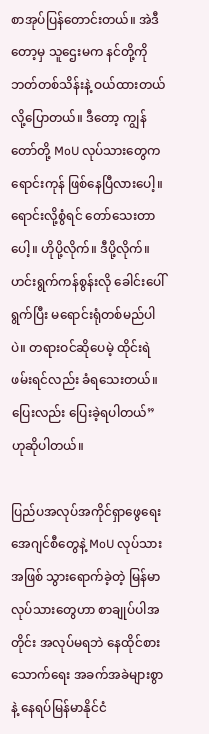စာအုပ်ပြန်တောင်းတယ်။ အဲဒီတော့မှ သူဌေးမက နင်တို့ကို ဘတ်တစ်သိန်းနဲ့ ဝယ်ထားတယ်လို့ပြောတယ်။ ဒီတော့ ကျွန်တော်တို့ MoU လုပ်သားတွေက ရောင်းကုန် ဖြစ်နေပြီလားပေါ့။ ရောင်းလို့စွံရင် တော်သေးတာပေါ့။ ဟိုပို့လိုက်။ ဒီပို့လိုက်။ ဟင်းရွက်ကန်စွန်းလို ခေါင်းပေါ်ရွက်ပြီး မရောင်းရုံတစ်မည်ပါပဲ။ တရားဝင်ဆိုပေမဲ့ ထိုင်းရဲဖမ်းရင်လည်း ခံရသေးတယ်။ ပြေးလည်း ပြေးခဲ့ရပါတယ်” ဟုဆိုပါတယ်။

ပြည်ပအလုပ်အကိုင်ရှာဖွေရေး အေဂျင်စီတွေနဲ့ MoU လုပ်သားအဖြစ် သွားရောက်ခဲ့တဲ့ မြန်မာလုပ်သားတွေဟာ စာချုပ်ပါအတိုင်း အလုပ်မရဘဲ နေထိုင်စား သောက်ရေး အခက်အခဲများစွာနဲ့ နေရပ်မြန်မာနိုင်ငံ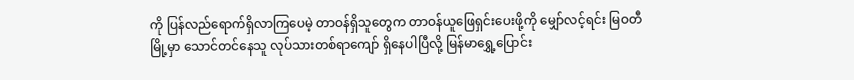ကို ပြန်လည်ရောက်ရှိလာကြပေမဲ့ တာဝန်ရှိသူတွေက တာဝန်ယူဖြေရှင်းပေးဖို့ကို မျှော်လင့်ရင်း မြဝတီမြို့မှာ သောင်တင်နေသူ လုပ်သားတစ်ရာကျော် ရှိနေပါပြီလို့ မြန်မာရွှေ့ပြောင်း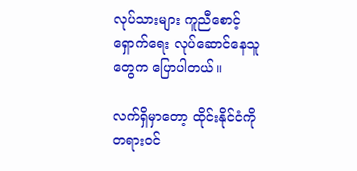လုပ်သားများ ကူညီစောင့်ရှောက်ရေး လုပ်ဆောင်နေသူတွေက ပြောပါတယ်။

လက်ရှိမှာတော့ ထိုင်းနိုင်ငံကို တရားဝင်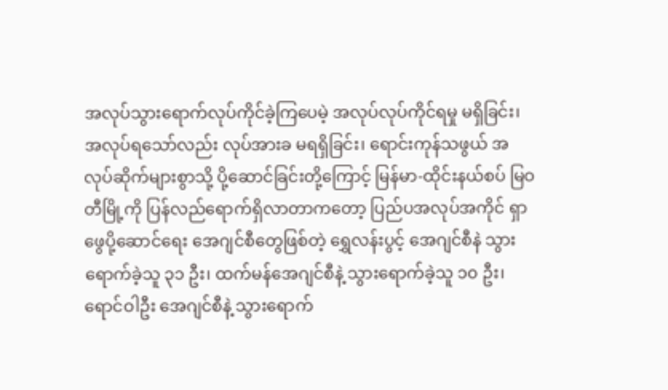အလုပ်သွားရောက်လုပ်ကိုင်ခဲ့ကြပေမဲ့ အလုပ်လုပ်ကိုင်ရမှု မရှိခြင်း၊ အလုပ်ရသော်လည်း လုပ်အားခ မရရှိခြင်း၊ ရောင်းကုန်သဖွယ် အလုပ်ဆိုက်များစွာသို့ ပို့ဆောင်ခြင်းတို့ကြောင့် မြန်မာ-ထိုင်းနယ်စပ် မြဝတီမြို့ကို ပြန်လည်ရောက်ရှိလာတာကတော့ ပြည်ပအလုပ်အကိုင် ရှာဖွေပို့ဆောင်ရေး အေဂျင်စီတွေဖြစ်တဲ့ ရွှေလန်းပွင့် အေဂျင်စီနဲ သွားရောက်ခဲ့သူ ၃၁ ဦး၊ ထက်မန်အေဂျင်စီနဲ့ သွားရောက်ခဲ့သူ ၁၀ ဦး၊ ရောင်ဝါဦး အေဂျင်စီနဲ့ သွားရောက်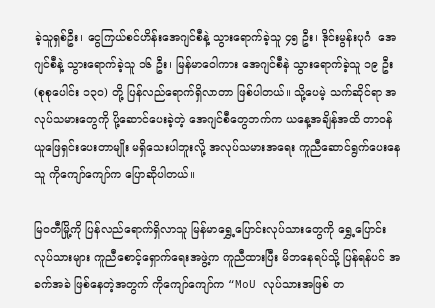ခဲ့သူရှစ်ဦး၊ ငွေကြယ်စင်ဟိန်းအေဂျင်စီနဲ့ သွားရောက်ခဲ့သူ ၄၅ ဦး၊ ဒိုင်းမွန်းပုဂံ  အေဂျင်စီနဲ့ သွားရောက်ခဲ့သူ ၁၆ ဦး၊ မြန်မာဝေါကား အေဂျင်စီနဲ သွားရောက်ခဲ့သူ ၁၉ ဦး (စုစုပေါင်း ၁၃၀) တို့ ပြန်လည်ရောက်ရှိလာတာ ဖြစ်ပါတယ်။ သို့ပေမဲ့ သက်ဆိုင်ရာ အလုပ်သမားတွေကို ပို့ဆောင်ပေးခဲ့တဲ့ အေဂျင်စီတွေဘက်က ယနေ့အချိန်အထိ တာဝန်ယူဖြေရှင်းပေးတာမျိုး မရှိသေးပါဘူးလို့ အလုပ်သမားအရေး ကူညီဆောင်ရွက်ပေးနေသူ ကိုကျော်ကျော်က ပြောဆိုပါတယ်။

မြဝတီမြို့ကို ပြန်လည်ရောက်ရှိလာသူ မြန်မာရွှေ့ပြောင်းလုပ်သားတွေကို ရွှေ့ပြောင်းလုပ်သားများ ကူညီစောင့်ရှောက်ရေးအဖွဲ့က ကူညီထားပြီး မိဘနေရပ်သို့ ပြန်ရန်ပင် အခက်အခဲ ဖြစ်နေတဲ့အတွက် ကိုကျော်ကျော်က “MoU လုပ်သားအဖြစ် တ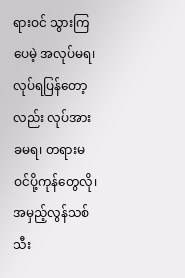ရားဝင် သွားကြပေမဲ့ အလုပ်မရ၊ လုပ်ရပြန်တော့လည်း လုပ်အားခမရ၊ တရားမဝင်ပို့ကုန်တွေလို၊ အမှည့်လွန်သစ်သီး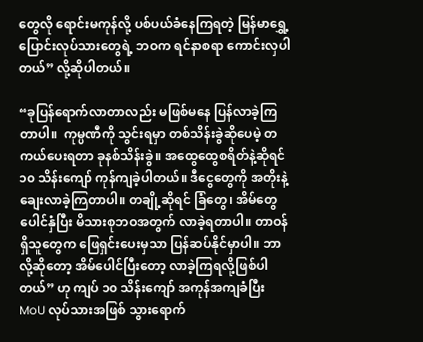တွေလို ရောင်းမကုန်လို့ ပစ်ပယ်ခံနေကြရတဲ့ မြန်မာရွှေ့ပြောင်းလုပ်သားတွေရဲ့ ဘဝက ရင်နာစရာ ကောင်းလှပါတယ်” လို့ဆိုပါတယ်။

“ခုပြန်ရောက်လာတာလည်း မဖြစ်မနေ ပြန်လာခဲ့ကြတာပါ။  ကုမ္ပဏီကို သွင်းရမှာ တစ်သိန်းခွဲဆိုပေမဲ့ တကယ်ပေးရတာ ခုနစ်သိန်းခွဲ။ အထွေထွေစရိတ်နဲ့ဆိုရင် ၁၀ သိန်းကျော် ကုန်ကျခဲ့ပါတယ်။ ဒီငွေတွေကို အတိုးနဲ့ ချေးလာခဲ့ကြတာပါ။ တချို့ဆိုရင် ခြံတွေ၊ အိမ်တွေ ပေါင်နှံပြီး မိသားစုဘဝအတွက် လာခဲ့ရတာပါ။ တာဝန်ရှိသူတွေက ဖြေရှင်းပေးမှသာ ပြန်ဆပ်နိုင်မှာပါ။ ဘာလို့ဆိုတော့ အိမ်ပေါင်ပြီးတော့ လာခဲ့ကြရလို့ဖြစ်ပါတယ်” ဟု ကျပ် ၁၀ သိန်းကျော် အကုန်အကျခံပြီး MoU လုပ်သားအဖြစ် သွားရောက်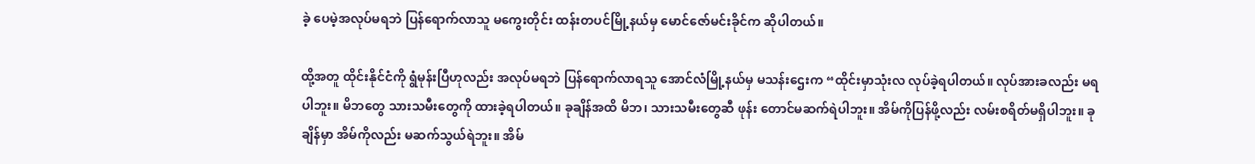ခဲ့ ပေမဲ့အလုပ်မရဘဲ ပြန်ရောက်လာသူ မကွေးတိုင်း ထန်းတပင်မြို့နယ်မှ မောင်ဇော်မင်းခိုင်က ဆိုပါတယ်။

ထို့အတူ ထိုင်းနိုင်ငံကို ရွံမုန်းပြီဟုလည်း အလုပ်မရဘဲ ပြန်ရောက်လာရသူ အောင်လံမြို့နယ်မှ မသန်းဌေးက “ထိုင်းမှာသုံးလ လုပ်ခဲ့ရပါတယ်။ လုပ်အားခလည်း မရပါဘူး။ မိဘတွေ သားသမီးတွေကို ထားခဲ့ရပါတယ်။ ခုချိန်အထိ မိဘ၊ သားသမီးတွေဆီ ဖုန်း တောင်မဆက်ရဲပါဘူး။ အိမ်ကိုပြန်ဖို့လည်း လမ်းစရိတ်မရှိပါဘူး။ ခုချိန်မှာ အိမ်ကိုလည်း မဆက်သွယ်ရဲဘူး။ အိမ်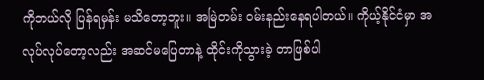ကိုဘယ်လို ပြန်ရမှန်း မသိတော့ဘူး။ အမြဲတမ်း ဝမ်းနည်းနေရပါတယ်။ ကိုယ့်နိုင်ငံမှာ အလုပ်လုပ်တော့လည်း အဆင်မပြေတာနဲ့ ထိုင်းကိုသွားခဲ့ တာဖြစ်ပါ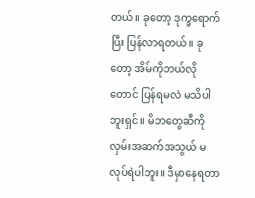တယ်။ ခုတော့ ဒုက္ခရောက်ပြီး ပြန်လာရတယ်။ ခုတော့ အိမ်ကိုဘယ်လိုတောင် ပြန်ရမလဲ မသိပါဘူးရှင်။ မိဘတွေဆီကိုလှမ်းအဆက်အသွယ် မလုပ်ရဲပါဘူး။ ဒီမှာနေရတာ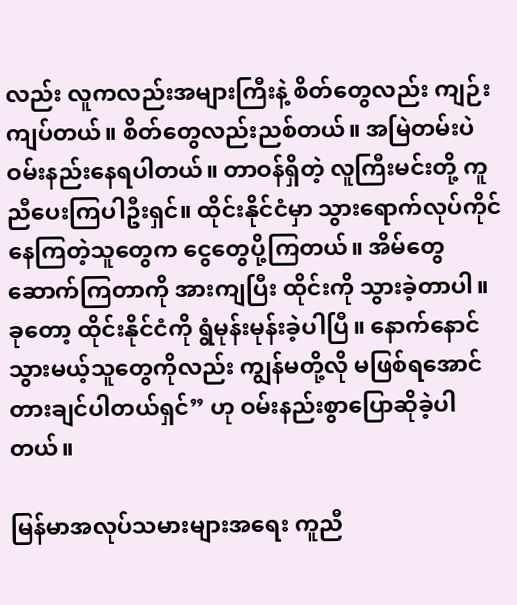လည်း လူကလည်းအများကြီးနဲ့ စိတ်တွေလည်း ကျဉ်းကျပ်တယ်။ စိတ်တွေလည်းညစ်တယ်။ အမြဲတမ်းပဲ ဝမ်းနည်းနေရပါတယ်။ တာဝန်ရှိတဲ့ လူကြီးမင်းတို့ ကူညီပေးကြပါဦးရှင်။ ထိုင်းနိုင်ငံမှာ သွားရောက်လုပ်ကိုင်နေကြတဲ့သူတွေက ငွေတွေပို့ကြတယ်။ အိမ်တွေဆောက်ကြတာကို အားကျပြီး ထိုင်းကို သွားခဲ့တာပါ။ ခုတော့ ထိုင်းနိုင်ငံကို ရွံမုန်းမုန်းခဲ့ပါပြီ။ နောက်နောင်သွားမယ့်သူတွေကိုလည်း ကျွန်မတို့လို မဖြစ်ရအောင် တားချင်ပါတယ်ရှင်” ဟု ဝမ်းနည်းစွာပြောဆိုခဲ့ပါတယ်။

မြန်မာအလုပ်သမားများအရေး ကူညီ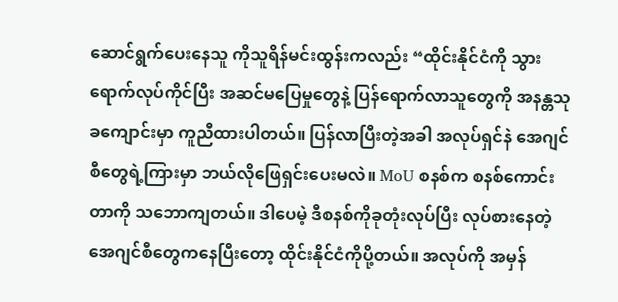ဆောင်ရွက်ပေးနေသူ ကိုသူရိန်မင်းထွန်းကလည်း “ထိုင်းနိုင်ငံကို သွားရောက်လုပ်ကိုင်ပြီး အဆင်မပြေမှုတွေနဲ့ ပြန်ရောက်လာသူတွေကို အနန္တသုခကျောင်းမှာ ကူညီထားပါတယ်။ ပြန်လာပြီးတဲ့အခါ အလုပ်ရှင်နဲ အေဂျင်စီတွေရဲ့ကြားမှာ ဘယ်လိုဖြေရှင်းပေးမလဲ။ MoU စနစ်က စနစ်ကောင်းတာကို သဘောကျတယ်။ ဒါပေမဲ့ ဒီစနစ်ကိုခုတုံးလုပ်ပြီး လုပ်စားနေတဲ့ အေဂျင်စီတွေကနေပြီးတော့ ထိုင်းနိုင်ငံကိုပို့တယ်။ အလုပ်ကို အမှန်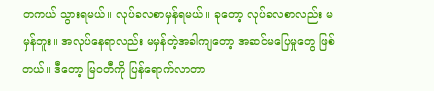တကယ် သွားရမယ်။ လုပ်ခလစာမှန်ရမယ်။ ခုတော့ လုပ်ခလစာလည်း မမှန်ဘူး။ အလုပ်နေရာလည်း မမှန်တဲ့အခါကျတော့ အဆင်မပြေမှုတွေ ဖြစ်တယ်။ ဒီတော့ မြဝတီကို ပြန်ရောက်လာတာ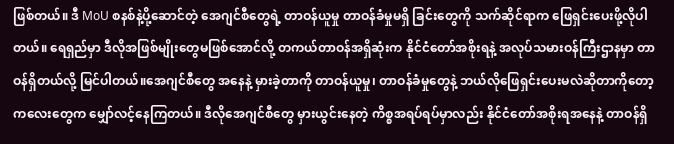ဖြစ်တယ်။ ဒီ MoU စနစ်နဲ့ပို့ဆောင်တဲ့ အေဂျင်စီတွေရဲ့ တာဝန်ယူမှု တာဝန်ခံမှုမရှိ ခြင်းတွေကို သက်ဆိုင်ရာက ဖြေရှင်းပေးဖို့လိုပါတယ်။ ရေရှည်မှာ ဒီလိုအဖြစ်မျိုးတွေမဖြစ်အောင်လို့ တကယ်တာဝန်အရှိဆုံးက နိုင်ငံတော်အစိုးရနဲ့ အလုပ်သမားဝန်ကြီးဌာနမှာ တာဝန်ရှိတယ်လို့ မြင်ပါတယ်။အေဂျင်စီတွေ အနေနဲ့ မှားခဲ့တာကို တာဝန်ယူမှု၊ တာဝန်ခံမှုတွေနဲ့ ဘယ်လိုဖြေရှင်းပေးမလဲဆိုတာကိုတော့ ကလေးတွေက မျှော်လင့်နေကြတယ်။ ဒီလိုအေဂျင်စီတွေ မှားယွင်းနေတဲ့ ကိစ္စအရပ်ရပ်မှာလည်း နိုင်ငံတော်အစိုးရအနေနဲ့ တာဝန်ရှိ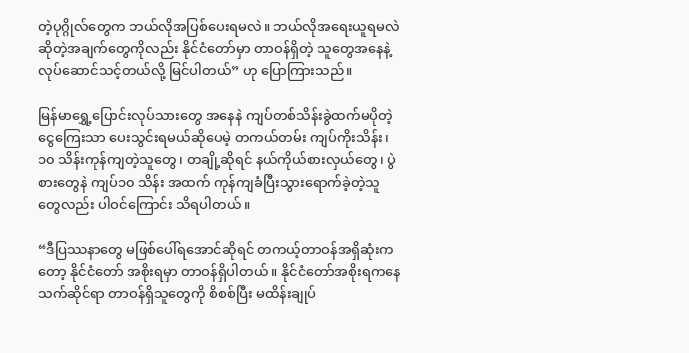တဲ့ပုဂ္ဂိုလ်တွေက ဘယ်လိုအပြစ်ပေးရမလဲ။ ဘယ်လိုအရေးယူရမလဲ ဆိုတဲ့အချက်တွေကိုလည်း နိုင်ငံတော်မှာ တာဝန်ရှိတဲ့ သူတွေအနေနဲ့ လုပ်ဆောင်သင့်တယ်လို့ မြင်ပါတယ်” ဟု ပြောကြားသည်။

မြန်မာရွှေ့ပြောင်းလုပ်သားတွေ အနေနဲ ကျပ်တစ်သိန်းခွဲထက်မပိုတဲ့ ငွေကြေးသာ ပေးသွင်းရမယ်ဆိုပေမဲ့ တကယ်တမ်း ကျပ်ကိုးသိန်း၊ ၁၀ သိန်းကုန်ကျတဲ့သူတွေ၊ တချို့ဆိုရင် နယ်ကိုယ်စားလှယ်တွေ၊ ပွဲစားတွေနဲ ကျပ်၁၀ သိန်း အထက် ကုန်ကျခံပြီးသွားရောက်ခဲ့တဲ့သူတွေလည်း ပါဝင်ကြောင်း သိရပါတယ်။

“ဒီပြဿနာတွေ မဖြစ်ပေါ်ရအောင်ဆိုရင် တကယ့်တာဝန်အရှိဆုံးကတော့ နိုင်ငံတော် အစိုးရမှာ တာဝန်ရှိပါတယ်။ နိုင်ငံတော်အစိုးရကနေ သက်ဆိုင်ရာ တာဝန်ရှိသူတွေကို စိစစ်ပြီး မထိန်းချုပ်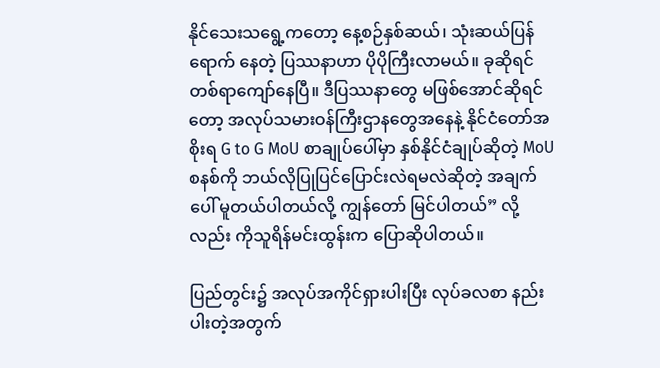နိုင်သေးသရွေ့ကတော့ နေ့စဉ်နှစ်ဆယ်၊ သုံးဆယ်ပြန်ရောက် နေတဲ့ ပြဿနာဟာ ပိုပိုကြီးလာမယ်။ ခုဆိုရင် တစ်ရာကျော်နေပြီ။ ဒီပြဿနာတွေ မဖြစ်အောင်ဆိုရင်တော့ အလုပ်သမားဝန်ကြီးဌာနတွေအနေနဲ့ နိုင်ငံတော်အစိုးရ G to G MoU စာချုပ်ပေါ်မှာ နှစ်နိုင်ငံချုပ်ဆိုတဲ့ MoU စနစ်ကို ဘယ်လိုပြုပြင်ပြောင်းလဲရမလဲဆိုတဲ့ အချက်ပေါ် မူတယ်ပါတယ်လို့ ကျွန်တော် မြင်ပါတယ်” လို့လည်း ကိုသူရိန်မင်းထွန်းက ပြောဆိုပါတယ်။

ပြည်တွင်း၌ အလုပ်အကိုင်ရှားပါးပြီး လုပ်ခလစာ နည်းပါးတဲ့အတွက်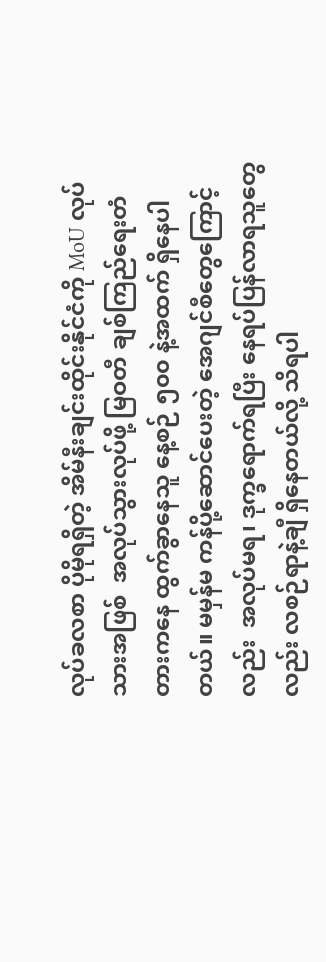လုပ်ခလစာ ပိုမိုရရှိတဲ့ အိမ်နီးချင်းထိုင်းနိုင်ငံကို MoU လုပ်သားအဖြစ်  အလုပ်သွားလုပ်ဖို့ မြဝတီ ချစ်ကြည်ရေးတံတားကနေ ထွက်ခွာနေသူ နေ့စဉ် ၅၀၀ နဲ့အထက် ရှိနေပါတယ်။ မမှန်မ ကန်ပို့ဆောင်ပေးတဲ့ အေဂျင်စီတွေကြောင့်လည်း  အလုပ်မရ၊ ဒုက္ခရောက်ရပြီး နေရပ်ပြန်လာရသူတွေလည်း လစဉ်ရာနဲ့ချီ ရှိနေတယ်လို့ သိရပါ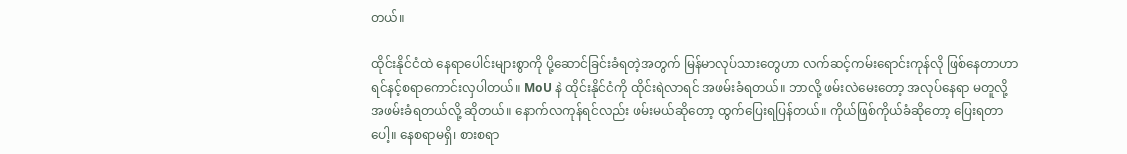တယ်။

ထိုင်းနိုင်ငံထဲ နေရာပေါင်းများစွာကို ပို့ဆောင်ခြင်းခံရတဲ့အတွက် မြန်မာလုပ်သားတွေဟာ လက်ဆင့်ကမ်းရောင်းကုန်လို ဖြစ်နေတာဟာ ရင်နင့်စရာကောင်းလှပါတယ်။ MoU နဲ ထိုင်းနိုင်ငံကို ထိုင်းရဲလာရင် အဖမ်းခံရတယ်။ ဘာလို့ ဖမ်းလဲမေးတော့ အလုပ်နေရာ မတူလို့ အဖမ်းခံရတယ်လို့ ဆိုတယ်။ နောက်လကုန်ရင်လည်း ဖမ်းမယ်ဆိုတော့ ထွက်ပြေးရပြန်တယ်။ ကိုယ်ဖြစ်ကိုယ်ခံဆိုတော့ ပြေးရတာပေါ့။ နေစရာမရှိ၊ စားစရာ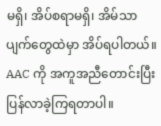မရှိ၊ အိပ်စရာမရှိ၊ အိမ်သာပျက်တွေထဲမှာ အိပ်ရပါတယ်။ AAC ကို အကူအညီတောင်းပြီး ပြန်လာခဲ့ကြရတာပါ။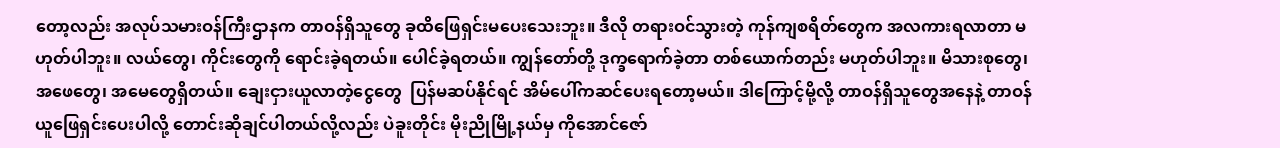တော့လည်း အလုပ်သမားဝန်ကြီးဌာနက တာဝန်ရှိသူတွေ ခုထိဖြေရှင်းမပေးသေးဘူး။ ဒီလို တရားဝင်သွားတဲ့ ကုန်ကျစရိတ်တွေက အလကားရလာတာ မဟုတ်ပါဘူး။ လယ်တွေ၊ ကိုင်းတွေကို ရောင်းခဲ့ရတယ်။ ပေါင်ခဲ့ရတယ်။ ကျွန်တော်တို့ ဒုက္ခရောက်ခဲ့တာ တစ်ယောက်တည်း မဟုတ်ပါဘူး။ မိသားစုတွေ၊ အဖေတွေ၊ အမေတွေရှိတယ်။ ချေးငှားယူလာတဲ့ငွေတွေ  ပြန်မဆပ်နိုင်ရင် အိမ်ပေါ်ကဆင်ပေးရတော့မယ်။ ဒါကြောင့်မို့လို့ တာဝန်ရှိသူတွေအနေနဲ့ တာဝန်ယူဖြေရှင်းပေးပါလို့ တောင်းဆိုချင်ပါတယ်လို့လည်း ပဲခူးတိုင်း မိုးညိုမြို့နယ်မှ ကိုအောင်ဇော်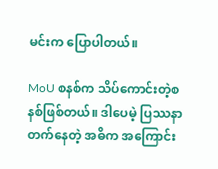မင်းက ပြောပါတယ်။

MoU စနစ်က သိပ်ကောင်းတဲ့စနစ်ဖြစ်တယ်။ ဒါပေမဲ့ ပြဿနာတက်နေတဲ့ အဓိက အကြောင်း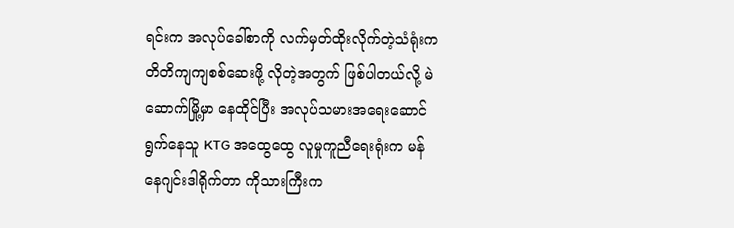ရင်းက အလုပ်ခေါ်စာကို လက်မှတ်ထိုးလိုက်တဲ့သံရုံးက တိတိကျကျစစ်ဆေးဖို့ လိုတဲ့အတွက် ဖြစ်ပါတယ်လို့ မဲဆောက်မြို့မှာ နေထိုင်ပြီး အလုပ်သမားအရေးဆောင် ရွက်နေသူ KTG အထွေထွေ လူမှုကူညီရေးရုံးက မန်နေဂျင်းဒါရိုက်တာ ကိုသားကြီးက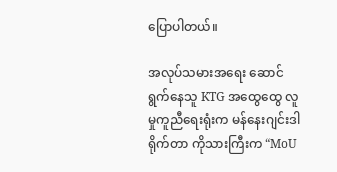ပြောပါတယ်။

အလုပ်သမားအရေး ဆောင်ရွက်နေသူ KTG အထွေထွေ လူမှုကူညီရေးရုံးက မန်နေးဂျင်းဒါရိုက်တာ ကိုသားကြီးက “MoU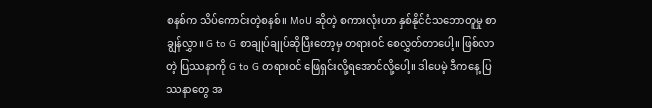စနစ်က သိပ်ကောင်းတဲ့စနစ်။ MoU ဆိုတဲ့ စကားလုံးဟာ နှစ်နိုင်ငံသဘောတူမှု စာချွန်လွှာ။ G to G စာချုပ်ချုပ်ဆိုပြီးတော့မှ တရားဝင် စေလွှတ်တာပေါ့။ ဖြစ်လာတဲ့ ပြဿနာကို G to G တရားဝင် ဖြေရှင်းလို့ရအောင်လို့ပေါ့။ ဒါပေမဲ့ ဒီကနေ့ ပြဿနာတွေ အ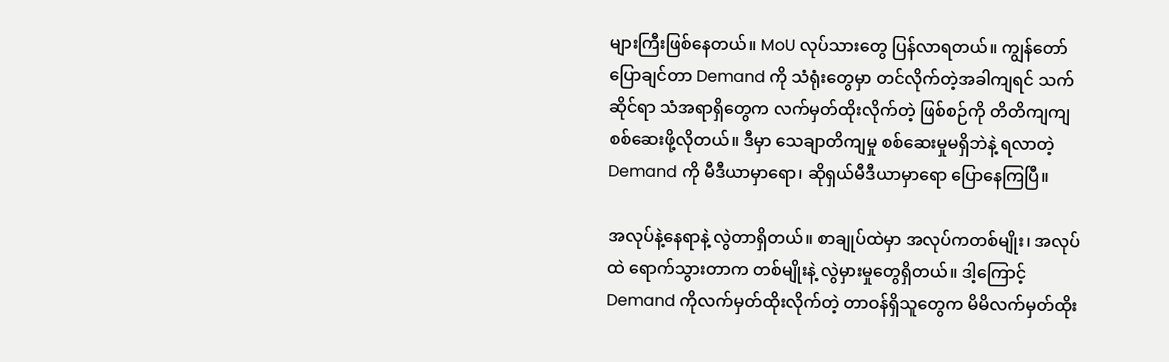များကြီးဖြစ်နေတယ်။ MoU လုပ်သားတွေ ပြန်လာရတယ်။ ကျွန်တော်ပြောချင်တာ Demand ကို သံရုံးတွေမှာ တင်လိုက်တဲ့အခါကျရင် သက်ဆိုင်ရာ သံအရာရှိတွေက လက်မှတ်ထိုးလိုက်တဲ့ ဖြစ်စဉ်ကို တိတိကျကျစစ်ဆေးဖို့လိုတယ်။ ဒီမှာ သေချာတိကျမှု စစ်ဆေးမှုမရှိဘဲနဲ့ ရလာတဲ့ Demand ကို မီဒီယာမှာရော၊ ဆိုရှယ်မီဒီယာမှာရော ပြောနေကြပြီ။

အလုပ်နဲ့နေရာနဲ့ လွဲတာရှိတယ်။ စာချုပ်ထဲမှာ အလုပ်ကတစ်မျိုး၊ အလုပ်ထဲ ရောက်သွားတာက တစ်မျိုးနဲ့ လွဲမှားမှုတွေရှိတယ်။ ဒါ့ကြောင့် Demand ကိုလက်မှတ်ထိုးလိုက်တဲ့ တာဝန်ရှိသူတွေက မိမိလက်မှတ်ထိုး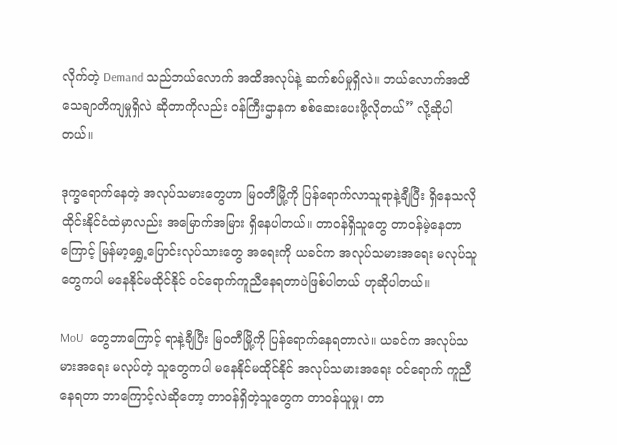လိုက်တဲ့ Demand သည်ဘယ်လောက် အထိအလုပ်နဲ့ ဆက်စပ်မှုရှိလဲ။ ဘယ်လောက်အထိ သေချာတိကျမှုရှိလဲ ဆိုတာကိုလည်း ဝန်ကြီးဌာနက စစ်ဆေးပေးဖို့လိုတယ်” လို့ဆိုပါတယ်။

ဒုက္ခရောက်နေတဲ့ အလုပ်သမားတွေဟာ မြဝတီမြို့ကို ပြန်ရောက်လာသူရာနဲ့ချီပြီး ရှိနေသလို ထိုင်းနိုင်ငံထဲမှာလည်း အမြောက်အမြား ရှိနေပါတယ်။ တာဝန်ရှိသူတွေ တာဝန်မဲ့နေတာကြောင့် မြန်မာ့ရွှေ့ပြောင်းလုပ်သားတွေ အရေးကို ယခင်က အလုပ်သမားအရေး မလုပ်သူတွေကပါ မနေနိုင်မထိုင်နိုင် ဝင်ရောက်ကူညီနေရတာပဲဖြစ်ပါတယ် ဟုဆိုပါတယ်။

MoU  တွေဘာကြောင့် ရာနဲ့ချီပြီး မြဝတီမြို့ကို ပြန်ရောက်နေရတာလဲ။ ယခင်က အလုပ်သမားအရေး မလုပ်တဲ့ သူတွေကပါ မနေနိုင်မထိုင်နိုင် အလုပ်သမားအရေး ဝင်ရောက် ကူညီနေရတာ ဘာကြောင့်လဲဆိုတော့ တာဝန်ရှိတဲ့သူတွေက တာဝန်ယူမှု၊ တာ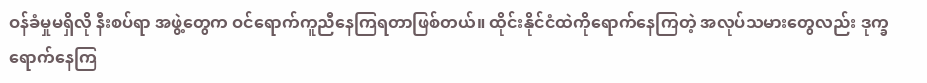ဝန်ခံမှုမရှိလို နီးစပ်ရာ အဖွဲ့တွေက ဝင်ရောက်ကူညီနေကြရတာဖြစ်တယ်။ ထိုင်းနိုင်ငံထဲကိုရောက်နေကြတဲ့ အလုပ်သမားတွေလည်း ဒုက္ခရောက်နေကြ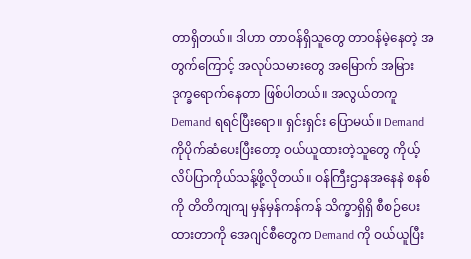တာရှိတယ်။ ဒါဟာ တာဝန်ရှိသူတွေ တာဝန်မဲ့နေတဲ့ အတွက်ကြောင့် အလုပ်သမားတွေ အမြောက် အမြား ဒုက္ခရောက်နေတာ ဖြစ်ပါတယ်။ အလွယ်တကူ Demand ရရင်ပြီးရော။ ရှင်းရှင်း ပြောမယ်။ Demand ကိုပိုက်ဆံပေးပြီးတော့ ဝယ်ယူထားတဲ့သူတွေ ကိုယ့်လိပ်ပြာကိုယ်သန့်ဖို့လိုတယ်။ ဝန်ကြီးဌာနအနေနဲ စနစ်ကို တိတိကျကျ မှန်မှန်ကန်ကန် သိက္ခာရှိရှိ စီစဉ်ပေးထားတာကို အေဂျင်စီတွေက Demand ကို ဝယ်ယူပြီး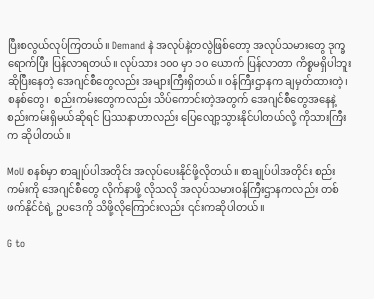ပြီးစလွယ်လုပ်ကြတယ်။ Demand နဲ အလုပ်နဲ့တလွဲဖြစ်တော့ အလုပ်သမားတွေ ဒုက္ခရောက်ပြီး ပြန်လာရတယ်။ လုပ်သား ၁၀၀ မှာ ၁၀ ယောက် ပြန်လာတာ ကိစ္စမရှိပါဘူးဆိုပြီးနေတဲ့ အေဂျင်စီတွေလည်း အများကြီးရှိတယ်။ ဝန်ကြီးဌာနက ချမှတ်ထားတဲ့၊ စနစ်တွေ၊  စည်းကမ်းတွေကလည်း သိပ်ကောင်းတဲ့အတွက် အေဂျင်စီတွေအနေနဲ့ စည်းကမ်းရှိမယ်ဆိုရင် ပြဿနာဟာလည်း ပြေလျော့သွားနိုင်ပါတယ်လို့ ကိုသားကြီးက ဆိုပါတယ်။

MoU စနစ်မှာ စာချုပ်ပါအတိုင်း အလုပ်ပေးနိုင်ဖို့လိုတယ်။ စာချုပ်ပါအတိုင်း စည်းကမ်းကို အေဂျင်စီတွေ လိုက်နာဖို့ လိုသလို အလုပ်သမားဝန်ကြီးဌာနကလည်း တစ်ဖက်နိုင်ငံရဲ့ ဥပဒေကို သိဖို့လိုကြောင်းလည်း ၎င်းကဆိုပါတယ်။

G to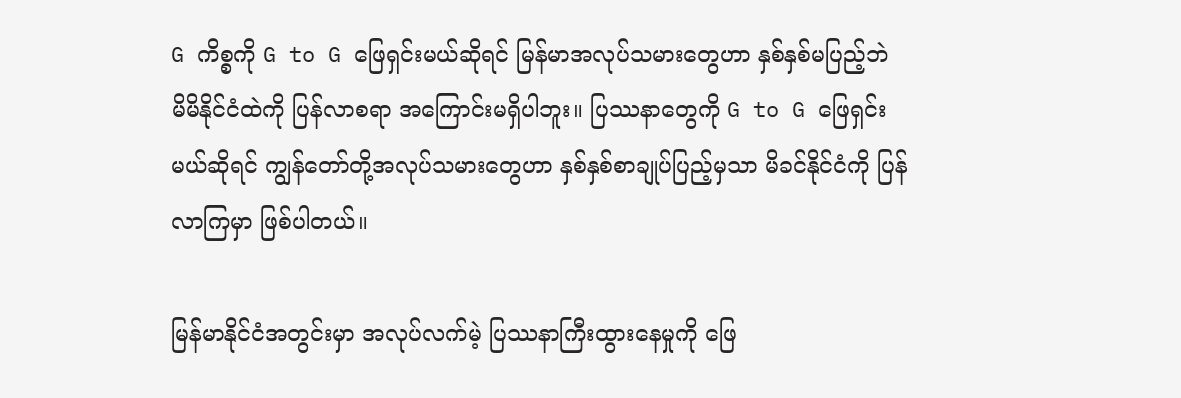G ကိစ္စကို G to G ဖြေရှင်းမယ်ဆိုရင် မြန်မာအလုပ်သမားတွေဟာ နှစ်နှစ်မပြည့်ဘဲ မိမိနိုင်ငံထဲကို ပြန်လာစရာ အကြောင်းမရှိပါဘူး။ ပြဿနာတွေကို G to G ဖြေရှင်းမယ်ဆိုရင် ကျွန်တော်တို့အလုပ်သမားတွေဟာ နှစ်နှစ်စာချုပ်ပြည့်မှသာ မိခင်နိုင်ငံကို ပြန်လာကြမှာ ဖြစ်ပါတယ်။

မြန်မာနိုင်ငံအတွင်းမှာ အလုပ်လက်မဲ့ ပြဿနာကြီးထွားနေမှုကို ဖြေ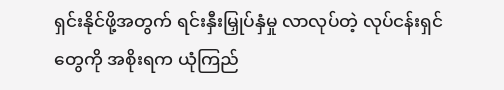ရှင်းနိုင်ဖို့အတွက် ရင်းနှီးမြှုပ်နှံမှု လာလုပ်တဲ့ လုပ်ငန်းရှင်တွေကို အစိုးရက ယုံကြည်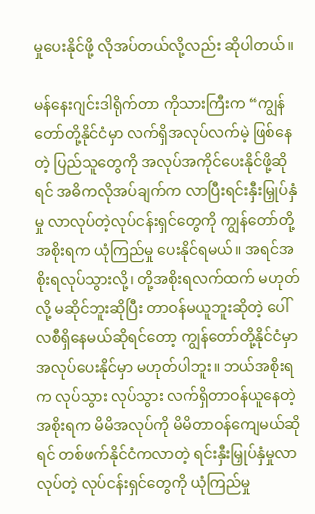မှုပေးနိုင်ဖို့ လိုအပ်တယ်လို့လည်း ဆိုပါတယ်။

မန်နေးဂျင်းဒါရိုက်တာ ကိုသားကြီးက “ကျွန်တော်တို့နိုင်ငံမှာ လက်ရှိအလုပ်လက်မဲ့ ဖြစ်နေတဲ့ ပြည်သူတွေကို အလုပ်အကိုင်ပေးနိုင်ဖို့ဆိုရင် အဓိကလိုအပ်ချက်က လာပြီးရင်းနှီးမြှုပ်နှံမှု လာလုပ်တဲ့လုပ်ငန်းရှင်တွေကို ကျွန်တော်တို့ အစိုးရက ယုံကြည်မှု ပေးနိုင်ရမယ်။ အရင်အစိုးရလုပ်သွားလို့၊ တို့အစိုးရလက်ထက် မဟုတ်လို့ မဆိုင်ဘူးဆိုပြီး တာဝန်မယူဘူးဆိုတဲ့ ပေါ်လစီရှိနေမယ်ဆိုရင်တော့ ကျွန်တော်တို့နိုင်ငံမှာ အလုပ်ပေးနိုင်မှာ မဟုတ်ပါဘူး။ ဘယ်အစိုးရက လုပ်သွား လုပ်သွား လက်ရှိတာဝန်ယူနေတဲ့ အစိုးရက မိမိအလုပ်ကို မိမိတာဝန်ကျေမယ်ဆိုရင် တစ်ဖက်နိုင်ငံကလာတဲ့ ရင်းနှီးမြှုပ်နှံမှုလာလုပ်တဲ့ လုပ်ငန်းရှင်တွေကို ယုံကြည်မှု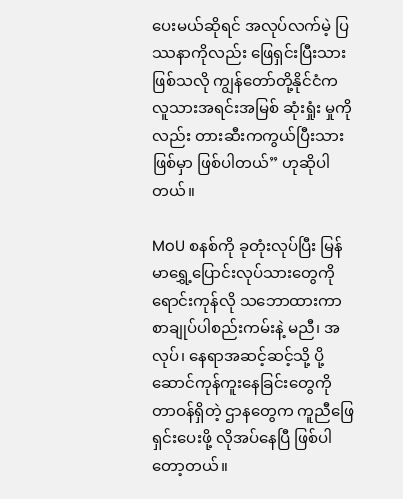ပေးမယ်ဆိုရင် အလုပ်လက်မဲ့ ပြဿနာကိုလည်း ဖြေရှင်းပြီးသားဖြစ်သလို ကျွန်တော်တို့နိုင်ငံက လူသားအရင်းအမြစ် ဆုံးရှုံး မှုကိုလည်း တားဆီးကကွယ်ပြီးသားဖြစ်မှာ ဖြစ်ပါတယ်” ဟုဆိုပါတယ်။

MoU စနစ်ကို ခုတုံးလုပ်ပြီး မြန်မာရွှေ့ပြောင်းလုပ်သားတွေကို ရောင်းကုန်လို သဘောထားကာ စာချုပ်ပါစည်းကမ်းနဲ့ မညီ၊ အလုပ်၊ နေရာအဆင့်ဆင့်သို့ ပို့ဆောင်ကုန်ကူးနေခြင်းတွေကို တာဝန်ရှိတဲ့ ဌာနတွေက ကူညီဖြေရှင်းပေးဖို့ လိုအပ်နေပြီ ဖြစ်ပါတော့တယ်။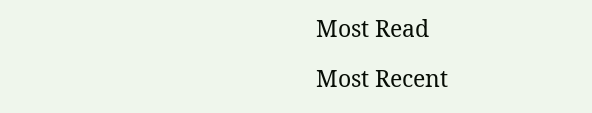Most Read

Most Recent